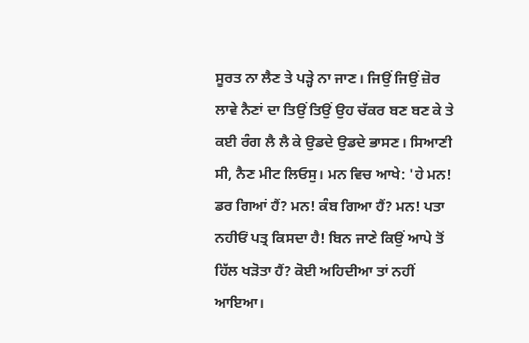ਸੂਰਤ ਨਾ ਲੈਣ ਤੇ ਪੜ੍ਹੇ ਨਾ ਜਾਣ। ਜਿਉਂ ਜਿਉਂ ਜ਼ੋਰ ਲਾਵੇ ਨੈਣਾਂ ਦਾ ਤਿਉਂ ਤਿਉਂ ਉਹ ਚੱਕਰ ਬਣ ਬਣ ਕੇ ਤੇ ਕਈ ਰੰਗ ਲੈ ਲੈ ਕੇ ਉਡਦੇ ਉਡਦੇ ਭਾਸਣ। ਸਿਆਣੀ ਸੀ, ਨੈਣ ਮੀਟ ਲਿਓਸੁ। ਮਨ ਵਿਚ ਆਖੇ: 'ਹੇ ਮਨ! ਡਰ ਗਿਆਂ ਹੈਂ? ਮਨ! ਕੰਬ ਗਿਆ ਹੈਂ? ਮਨ! ਪਤਾ ਨਹੀਓਂ ਪਤ੍ਰ ਕਿਸਦਾ ਹੈ! ਬਿਨ ਜਾਣੇ ਕਿਉਂ ਆਪੇ ਤੋਂ ਹਿੱਲ ਖੜੋਤਾ ਹੈਂ? ਕੋਈ ਅਹਿਦੀਆ ਤਾਂ ਨਹੀਂ ਆਇਆ।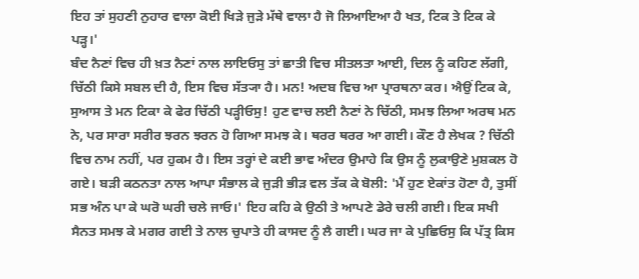ਇਹ ਤਾਂ ਸੁਹਣੀ ਨੁਹਾਰ ਵਾਲਾ ਕੋਈ ਖਿੜੇ ਜੁੜੇ ਮੱਥੇ ਵਾਲਾ ਹੈ ਜੋ ਲਿਆਇਆ ਹੈ ਖਤ, ਟਿਕ ਤੇ ਟਿਕ ਕੇ ਪੜ੍ਹ।'
ਬੰਦ ਨੈਣਾਂ ਵਿਚ ਹੀ ਖ਼ਤ ਨੈਣਾਂ ਨਾਲ ਲਾਇਓਸੁ ਤਾਂ ਛਾਤੀ ਵਿਚ ਸੀਤਲਤਾ ਆਈ, ਦਿਲ ਨੂੰ ਕਹਿਣ ਲੱਗੀ, ਚਿੱਠੀ ਕਿਸੇ ਸਬਲ ਦੀ ਹੈ, ਇਸ ਵਿਚ ਸੱਤ੍ਯਾ ਹੈ। ਮਨ! ਅਦਬ ਵਿਚ ਆ ਪ੍ਰਾਰਥਨਾ ਕਰ। ਐਉਂ ਟਿਕ ਕੇ, ਸੁਆਸ ਤੇ ਮਨ ਟਿਕਾ ਕੇ ਫੇਰ ਚਿੱਠੀ ਪੜ੍ਹੀਓਸੁ! ਹੁਣ ਵਾਚ ਲਈ ਨੈਣਾਂ ਨੇ ਚਿੱਠੀ, ਸਮਝ ਲਿਆ ਅਰਥ ਮਨ ਨੇ, ਪਰ ਸਾਰਾ ਸਰੀਰ ਝਰਨ ਝਰਨ ਹੋ ਗਿਆ ਸਮਝ ਕੇ। ਥਰਰ ਥਰਰ ਆ ਗਈ। ਕੌਣ ਹੈ ਲੇਖਕ ? ਚਿੱਠੀ ਵਿਚ ਨਾਮ ਨਹੀਂ, ਪਰ ਹੁਕਮ ਹੈ। ਇਸ ਤਰ੍ਹਾਂ ਦੇ ਕਈ ਭਾਵ ਅੰਦਰ ਉਮਾਹੇ ਕਿ ਉਸ ਨੂੰ ਲੁਕਾਉਣੇ ਮੁਸ਼ਕਲ ਹੋ ਗਏ। ਬੜੀ ਕਠਨਤਾ ਨਾਲ ਆਪਾ ਸੰਭਾਲ ਕੇ ਜੁੜੀ ਭੀੜ ਵਲ ਤੱਕ ਕੇ ਬੋਲੀ: 'ਮੈਂ ਹੁਣ ਏਕਾਂਤ ਹੋਣਾ ਹੈ, ਤੁਸੀਂ ਸਭ ਅੰਨ ਪਾ ਕੇ ਘਰੋ ਘਰੀ ਚਲੇ ਜਾਓ।' ਇਹ ਕਹਿ ਕੇ ਉਠੀ ਤੇ ਆਪਣੇ ਡੇਰੇ ਚਲੀ ਗਈ। ਇਕ ਸਖੀ ਸੈਨਤ ਸਮਝ ਕੇ ਮਗਰ ਗਈ ਤੇ ਨਾਲ ਚੁਪਾਤੇ ਹੀ ਕਾਸਦ ਨੂੰ ਲੈ ਗਈ। ਘਰ ਜਾ ਕੇ ਪੁਛਿਓਸੁ ਕਿ ਪੱਤ੍ਰ ਕਿਸ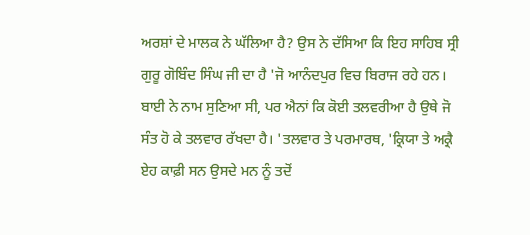ਅਰਸ਼ਾਂ ਦੇ ਮਾਲਕ ਨੇ ਘੱਲਿਆ ਹੈ? ਉਸ ਨੇ ਦੱਸਿਆ ਕਿ ਇਹ ਸਾਹਿਬ ਸ੍ਰੀ ਗੁਰੂ ਗੋਬਿੰਦ ਸਿੰਘ ਜੀ ਦਾ ਹੈ 'ਜੋ ਆਨੰਦਪੁਰ ਵਿਚ ਬਿਰਾਜ ਰਹੇ ਹਨ। ਬਾਈ ਨੇ ਨਾਮ ਸੁਣਿਆ ਸੀ, ਪਰ ਐਨਾਂ ਕਿ ਕੋਈ ਤਲਵਰੀਆ ਹੈ ਉਥੇ ਜੋ ਸੰਤ ਹੋ ਕੇ ਤਲਵਾਰ ਰੱਖਦਾ ਹੈ। 'ਤਲਵਾਰ ਤੇ ਪਰਮਾਰਥ, 'ਕ੍ਰਿਯਾ ਤੇ ਅਕ੍ਰੈ ਏਹ ਕਾਫ਼ੀ ਸਨ ਉਸਦੇ ਮਨ ਨੂੰ ਤਦੋਂ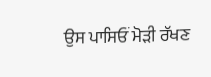ਉਸ ਪਾਸਿਓਂ ਮੋੜੀ ਰੱਖਣ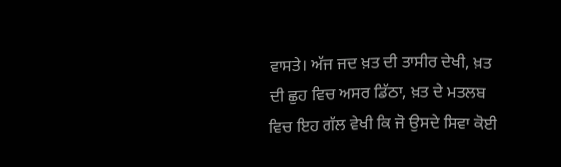ਵਾਸਤੇ। ਅੱਜ ਜਦ ਖ਼ਤ ਦੀ ਤਾਸੀਰ ਦੇਖੀ, ਖ਼ਤ ਦੀ ਛੁਹ ਵਿਚ ਅਸਰ ਡਿੱਠਾ, ਖ਼ਤ ਦੇ ਮਤਲਬ ਵਿਚ ਇਹ ਗੱਲ ਵੇਖੀ ਕਿ ਜੋ ਉਸਦੇ ਸਿਵਾ ਕੋਈ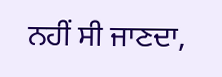ਨਹੀਂ ਸੀ ਜਾਣਦਾ,